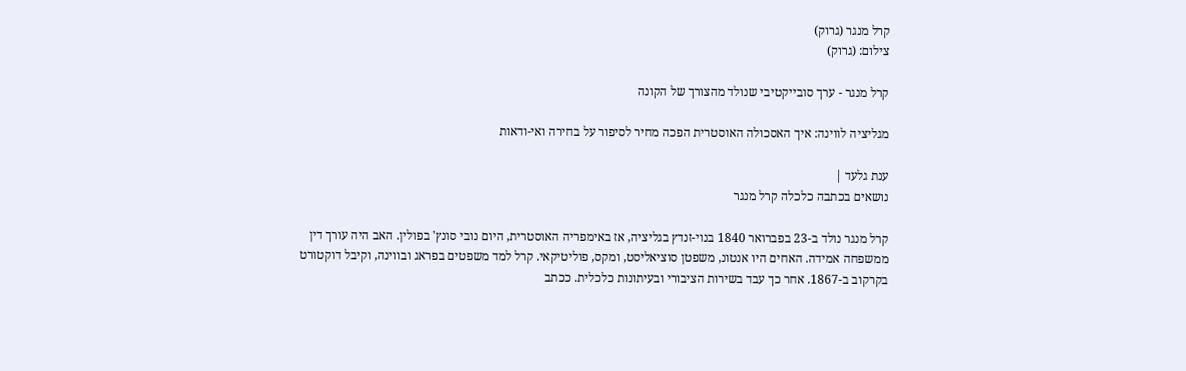קרל מנגר (גרוק)
צילום: (גרוק)

קרל מנגר - ערך סובייקטיבי שנולד מהצורך של הקונה

מגליציה לווינה: איך האסכולה האוסטרית הפכה מחיר לסיפור על בחירה ואי-ודאות

ענת גלעד |
נושאים בכתבה כלכלה קרל מנגר

קרל מנגר נולד ב-23 בפברואר 1840 בנוי-זנדץ בגליציה, אז באימפריה האוסטרית, היום נובי סונץ' בפולין. האב היה עורך דין ממשפחה אמידה. האחים היו אנטונ, משפטן סוציאליסט, ומקס, פוליטיקאי. קרל למד משפטים בפראג ובווינה, וקיבל דוקטורט בקרקוב ב-1867. אחר כך עבד בשירות הציבורי ובעיתונות כלכלית. ככתב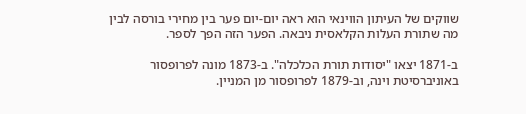שווקים של העיתון הווינאי הוא ראה יום-יום פער בין מחירי בורסה לבין מה שתורת העלות הקלאסית ניבאה. הפער הזה הפך לספר.

ב-1871 יצאו "יסודות תורת הכלכלה". ב-1873 מונה לפרופסור באוניברסיטת וינה, וב-1879 לפרופסור מן המניין.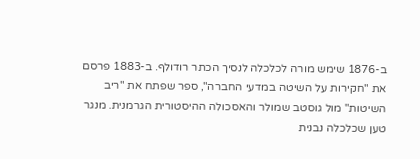ב-1876 שימש מורה לכלכלה לנסיך הכתר רודולף. ב-1883 פרסם את "חקירות על השיטה במדעי החברה", ספר שפתח את "ריב השיטות" מול גוסטב שמולר והאסכולה ההיסטורית הגרמנית. מנגר טען שכלכלה נבנית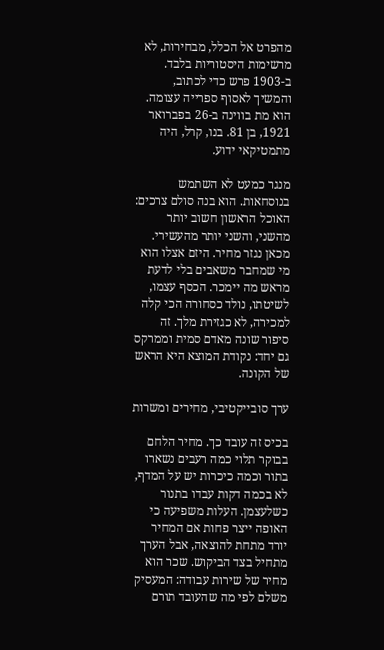מהפרט אל הכלל, מבחירות, לא מרשימות היסטוריות בלבד. ב-1903 פרש כדי לכתוב, והמשיך לאסוף ספרייה עצומה. הוא מת בווינה ב-26 בפברואר 1921, בן 81. בנו, קרל, היה מתמטיקאי ידוע.

מנגר כמעט לא השתמש בנוסחאות. הוא בנה סולם צרכים: האוכל הראשון חשוב יותר מהשני, והשני יותר מהעשירי. מכאן נגזר מחיר. היזם אצלו הוא מי שמחבר משאבים בלי לדעת מראש מה יימכר. הכסף עצמו, לשיטתו, נולד כסחורה הכי קלה למכירה, לא כגזירת מלך. זה סיפור שונה מאדם סמית וממרקס גם יחד: נקודת המוצא היא הראש של הקונה.

ערך סובייקטיבי, מחירים ומשרות

בכיס זה עובד כך. מחיר הלחם בבוקר תלוי כמה רעבים נשארו בתור וכמה כיכרות יש על המדף, לא בכמה דקות עבדו בתנור כשלעצמן. העלות משפיעה כי האופה ייצר פחות אם המחיר יורד מתחת להוצאה, אבל הערך מתחיל בצד הביקוש. שכר הוא מחיר של שירות עבודה: המעסיק משלם לפי מה שהעובד תורם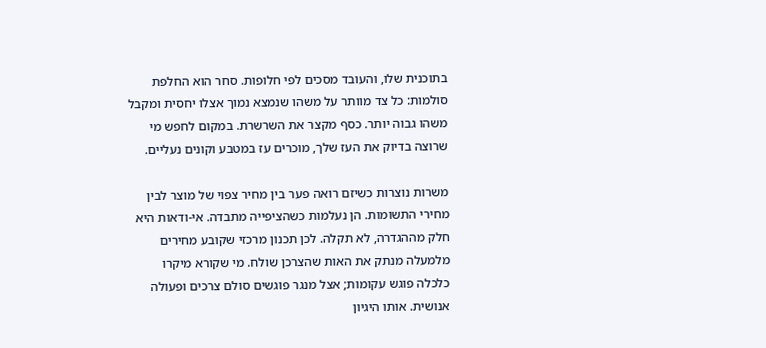בתוכנית שלו, והעובד מסכים לפי חלופות. סחר הוא החלפת סולמות: כל צד מוותר על משהו שנמצא נמוך אצלו יחסית ומקבל משהו גבוה יותר. כסף מקצר את השרשרת. במקום לחפש מי שרוצה בדיוק את העז שלך, מוכרים עז במטבע וקונים נעליים.

משרות נוצרות כשיזם רואה פער בין מחיר צפוי של מוצר לבין מחירי התשומות. הן נעלמות כשהציפייה מתבדה. אי-ודאות היא חלק מההגדרה, לא תקלה. לכן תכנון מרכזי שקובע מחירים מלמעלה מנתק את האות שהצרכן שולח. מי שקורא מיקרו כלכלה פוגש עקומות; אצל מנגר פוגשים סולם צרכים ופעולה אנושית. אותו היגיון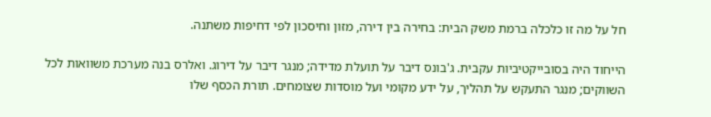חל על מה זו כלכלה ברמת משק הבית: בחירה בין דירה, מזון וחיסכון לפי דחיפות משתנה.

הייחוד היה בסובייקטיביות עקבית. ג'בונס דיבר על תועלת מדידה; מנגר דיבר על דירוג. ואלרס בנה מערכת משוואות לכל השווקים; מנגר התעקש על תהליך, על ידע מקומי ועל מוסדות שצומחים. תורת הכסף שלו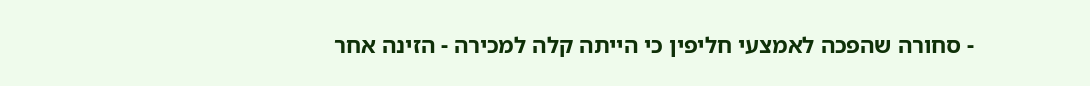- סחורה שהפכה לאמצעי חליפין כי הייתה קלה למכירה - הזינה אחר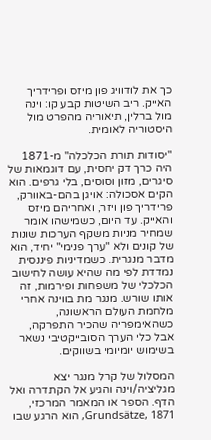כך את לודוויג פון מיזס ופרידריך האייק. ריב השיטות קבע קו: וינה מול ברלין, תיאוריה מהפרט מול היסטוריה לאומית.

"יסודות תורת הכלכלה" מ-1871 היה כרך דק יחסית, עם דוגמאות של סיגרים, מזון וסוסים, בלי גרפים. הוא הקים אסכולה: אויגן בהם-באוורק, פרידריך פון ויזר, ואחריהם מיזס והאייק. עד היום, כשמישהו אומר שמחיר מניות משקף הערכות שונות של קונים ולא "ערך פנימי" יחיד, הוא מדבר מנגרית. כשמדיניות פיננסית נמדדת לפי מה שהיא עושה לחישוב הכלכלי של משפחות ופירמות, זה אותו שורש. מנגר מת בווינה אחרי מלחמת העולם הראשונה, כשהאימפריה שהכיר התפרקה, אבל כלי הערך הסובייקטיבי נשאר בשימוש יומיומי בשווקים.

המסלול של קרל מנגר יצא מגליציה/וינה והגיע אל הקתדרה ואל הדף. הספר או המאמר המרכזי, Grundsätze, 1871, הוא הרגע שבו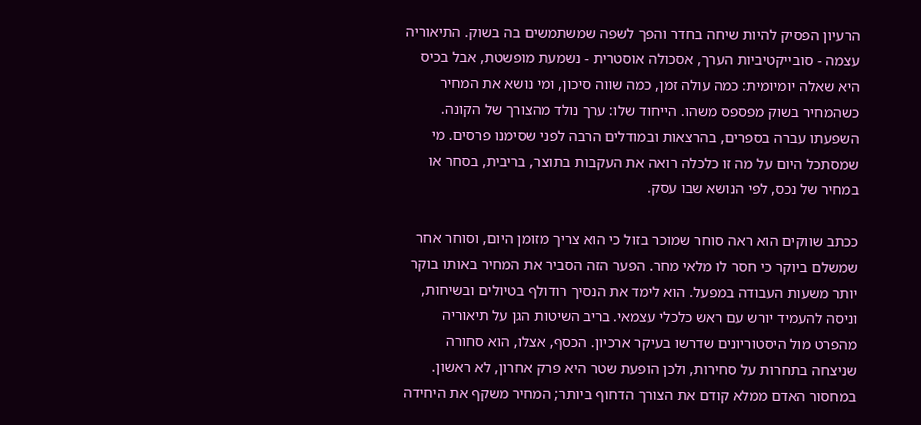הרעיון הפסיק להיות שיחה בחדר והפך לשפה שמשתמשים בה בשוק. התיאוריה עצמה - סובייקטיביות הערך, אסכולה אוסטרית - נשמעת מופשטת, אבל בכיס היא שאלה יומיומית: כמה עולה זמן, כמה שווה סיכון, ומי נושא את המחיר כשהמחיר בשוק מפספס משהו. הייחוד שלו: ערך נולד מהצורך של הקונה. השפעתו עברה בספרים, בהרצאות ובמודלים הרבה לפני שסימנו פרסים. מי שמסתכל היום על מה זו כלכלה רואה את העקבות בתוצר, בריבית, בסחר או במחיר של נכס, לפי הנושא שבו עסק.

ככתב שווקים הוא ראה סוחר שמוכר בזול כי הוא צריך מזומן היום, וסוחר אחר שמשלם ביוקר כי חסר לו מלאי מחר. הפער הזה הסביר את המחיר באותו בוקר יותר משעות העבודה במפעל. הוא לימד את הנסיך רודולף בטיולים ובשיחות, וניסה להעמיד יורש עם ראש כלכלי עצמאי. בריב השיטות הגן על תיאוריה מהפרט מול היסטוריונים שדרשו בעיקר ארכיון. הכסף, אצלו, הוא סחורה שניצחה בתחרות על סחירות, ולכן הופעת שטר היא פרק אחרון, לא ראשון. במחסור האדם ממלא קודם את הצורך הדחוף ביותר; המחיר משקף את היחידה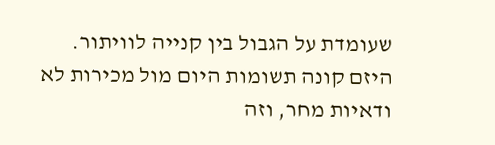שעומדת על הגבול בין קנייה לוויתור. היזם קונה תשומות היום מול מכירות לא ודאיות מחר, וזה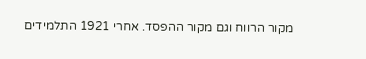מקור הרווח וגם מקור ההפסד. אחרי 1921 התלמידים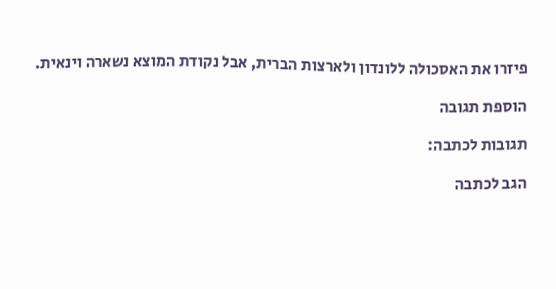פיזרו את האסכולה ללונדון ולארצות הברית, אבל נקודת המוצא נשארה וינאית.

הוספת תגובה

תגובות לכתבה:

הגב לכתבה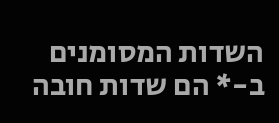השדות המסומנים ב-* הם שדות חובה